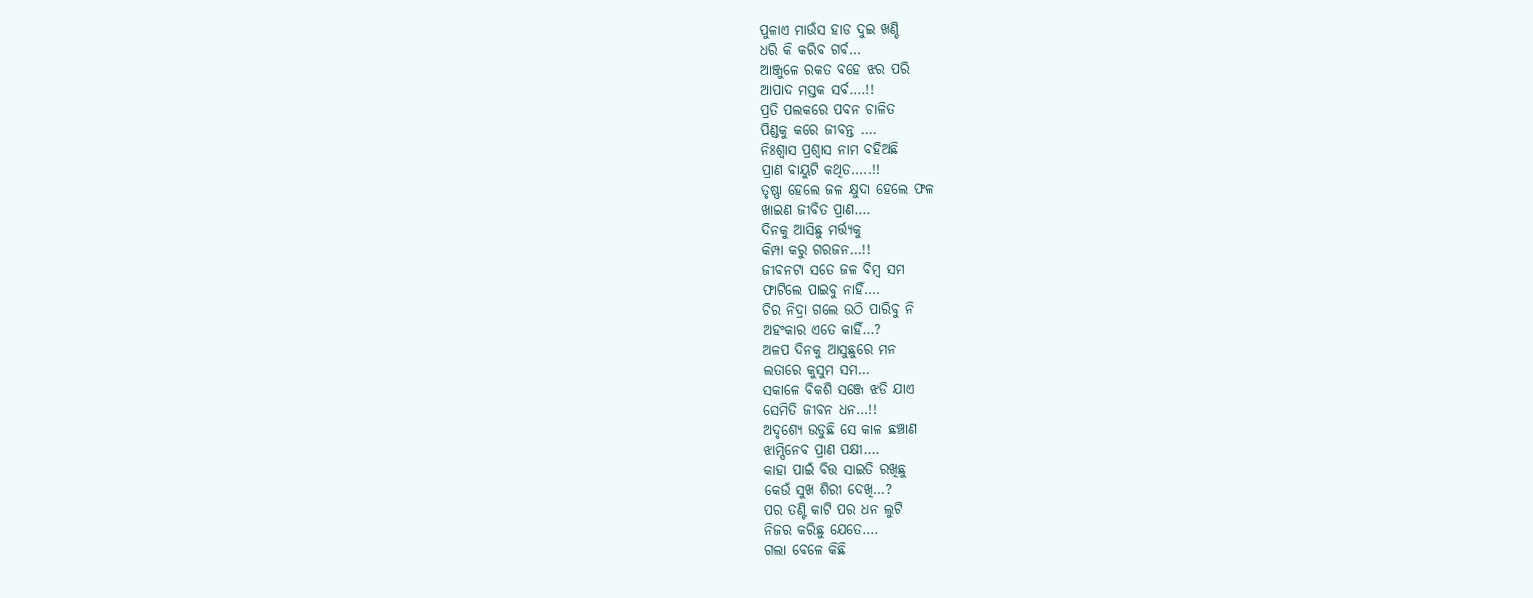ପୁଳାଏ ମାଉଁସ ହାଡ ଦୁଇ ଖଣ୍ଡି
ଧରି କି କରିବ ଗର୍ବ…
ଆଞ୍ଜୁଳେ ରକତ ବହେ ଝର ପରି
ଆପାଦ ମସ୍ତକ ସର୍ବ….!!
ପ୍ରତି ପଲକରେ ପବନ ଚାଳିତ
ପିଣ୍ଡକୁ କରେ ଜୀବନ୍ତ ….
ନିଃଶ୍ବାସ ପ୍ରଶ୍ବାସ ନାମ ବହିଅଛି
ପ୍ରାଣ ବାୟୁଟି କଥିତ…..!!
ତୃଷ୍ଣା ହେଲେ ଜଳ କ୍ଷୁଦା ହେଲେ ଫଳ
ଖାଇଣ ଜୀବିତ ପ୍ରାଣ….
ଦିନକୁ ଆସିଛୁ ମର୍ତ୍ତ୍ୟକୁ
କିମ୍ପା କରୁ ଗରଜନ…!!
ଜୀବନଟା ସତେ ଜଳ ବିମ୍ବ ସମ
ଫାଟିଲେ ପାଇବୁ ନାହିଁ….
ଚିର ନିଦ୍ରା ଗଲେ ଉଠି ପାରିବୁ ନି
ଅହଂକାର ଏତେ କାହିଁ…?
ଅଳପ ଦିନକୁ ଆସୁଛୁରେ ମନ
ଲତାରେ କୁସୁମ ସମ…
ସକାଳେ ବିକଶି ସଞ୍ଜେ ଝଡି ଯାଏ
ସେମିତି ଜୀବନ ଧନ…!!
ଅଦୃଶ୍ଯେ ଉଡୁଛି ସେ କାଳ ଛଞ୍ଚାଣ
ଝାମ୍ପିନେବ ପ୍ରାଣ ପକ୍ଷୀ….
କାହା ପାଇଁ ବିତ୍ତ ସାଇତି ରଖିଛୁ
କେଉଁ ସୁଖ ଶିରୀ ଦେଖି…?
ପର ତଣ୍ଟି କାଟି ପର ଧନ ଲୁଟି
ନିଜର କରିଛୁ ଯେତେ….
ଗଲା ବେଳେ କିଛି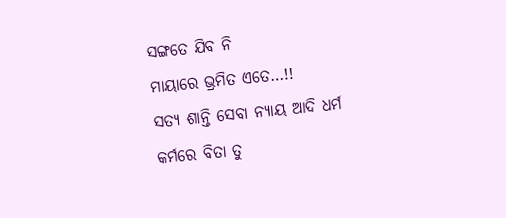ସଙ୍ଗତେ ଯିବ ନି
ମାୟାରେ ଭ୍ରମିତ ଏତେ…!!
ସତ୍ୟ ଶାନ୍ତି ସେବା ନ୍ୟାୟ ଆଦି ଧର୍ମ
କର୍ମରେ ବିତା ତୁ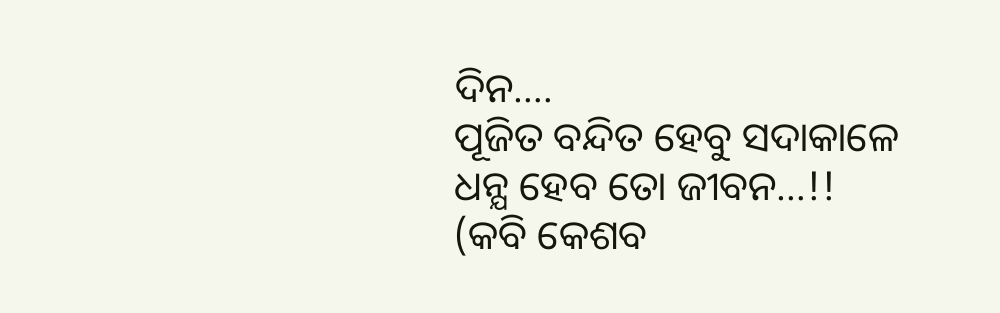ଦିନ….
ପୂଜିତ ବନ୍ଦିତ ହେବୁ ସଦାକାଳେ
ଧନ୍ଯ ହେବ ତୋ ଜୀବନ…!!
(କବି କେଶବ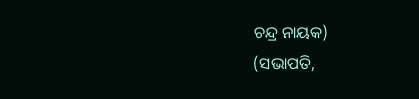ଚନ୍ଦ୍ର ନାୟକ)
(ସଭାପତି,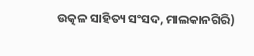ଉତ୍କଳ ସାହିତ୍ୟ ସଂସଦ, ମାଲକାନଗିରି)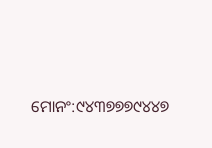ମୋନଂ:୯୪୩୭୭୭୯୪୪୭